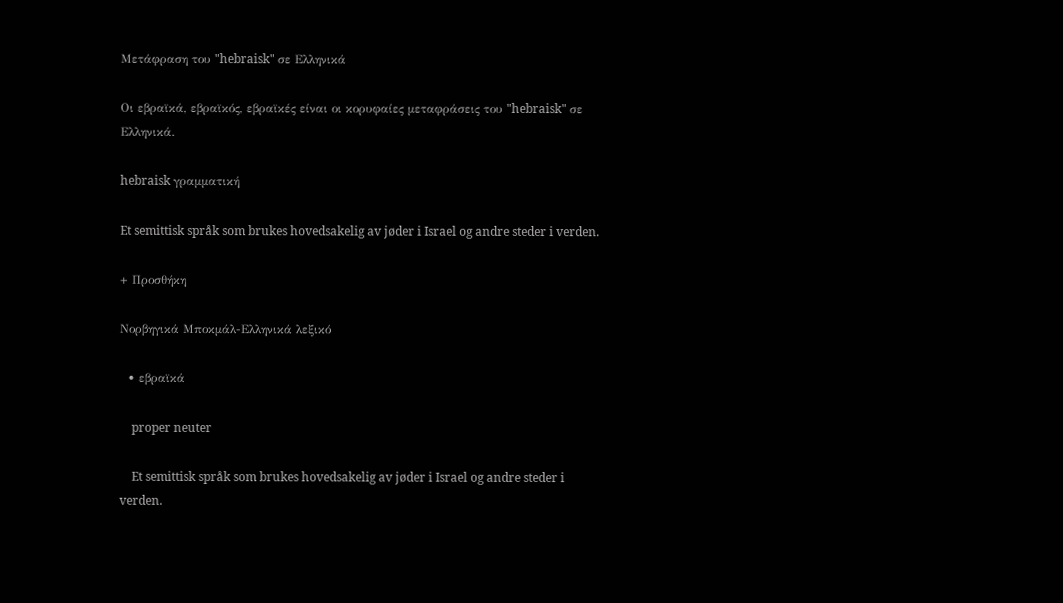Μετάφραση του "hebraisk" σε Ελληνικά

Οι εβραϊκά, εβραϊκός, εβραϊκές είναι οι κορυφαίες μεταφράσεις του "hebraisk" σε Ελληνικά.

hebraisk γραμματική

Et semittisk språk som brukes hovedsakelig av jøder i Israel og andre steder i verden.

+ Προσθήκη

Νορβηγικά Μποκμάλ-Ελληνικά λεξικό

  • εβραϊκά

    proper neuter

    Et semittisk språk som brukes hovedsakelig av jøder i Israel og andre steder i verden.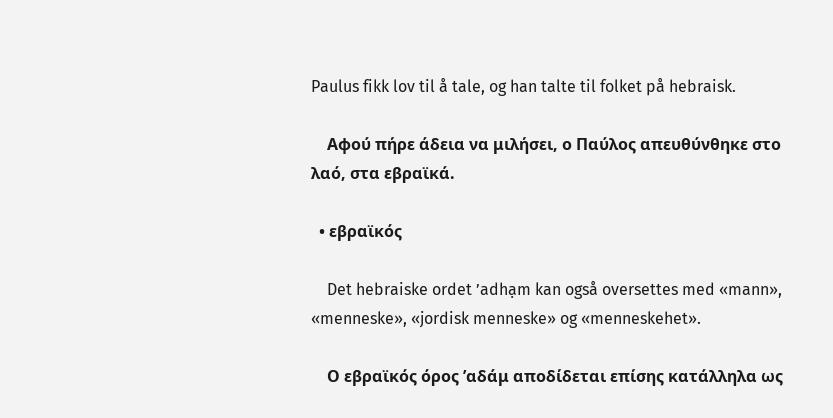Paulus fikk lov til å tale, og han talte til folket på hebraisk.

    Αφού πήρε άδεια να μιλήσει, ο Παύλος απευθύνθηκε στο λαό, στα εβραϊκά.

  • εβραϊκός

    Det hebraiske ordet ʼadhạm kan også oversettes med «mann», «menneske», «jordisk menneske» og «menneskehet».

    Ο εβραϊκός όρος ’αδάμ αποδίδεται επίσης κατάλληλα ως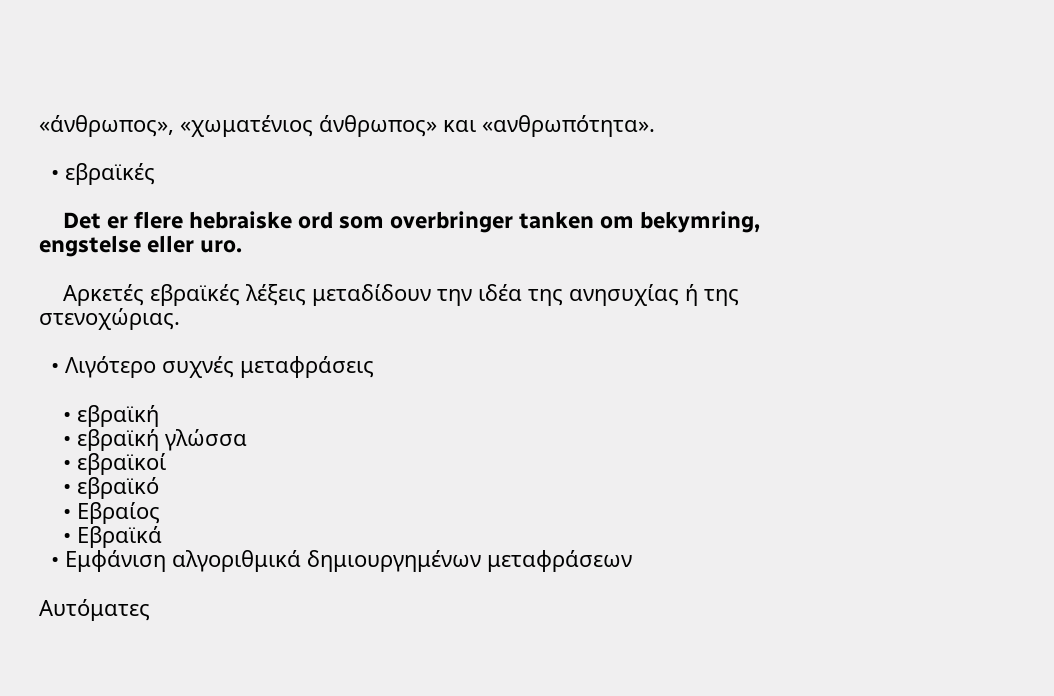«άνθρωπος», «χωματένιος άνθρωπος» και «ανθρωπότητα».

  • εβραϊκές

    Det er flere hebraiske ord som overbringer tanken om bekymring, engstelse eller uro.

    Αρκετές εβραϊκές λέξεις μεταδίδουν την ιδέα της ανησυχίας ή της στενοχώριας.

  • Λιγότερο συχνές μεταφράσεις

    • εβραϊκή
    • εβραϊκή γλώσσα
    • εβραϊκοί
    • εβραϊκό
    • Εβραίος
    • Εβραϊκά
  • Εμφάνιση αλγοριθμικά δημιουργημένων μεταφράσεων

Αυτόματες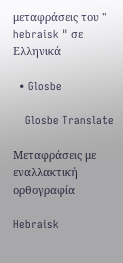μεταφράσεις του " hebraisk " σε Ελληνικά

  • Glosbe

    Glosbe Translate

Μεταφράσεις με εναλλακτική ορθογραφία

Hebraisk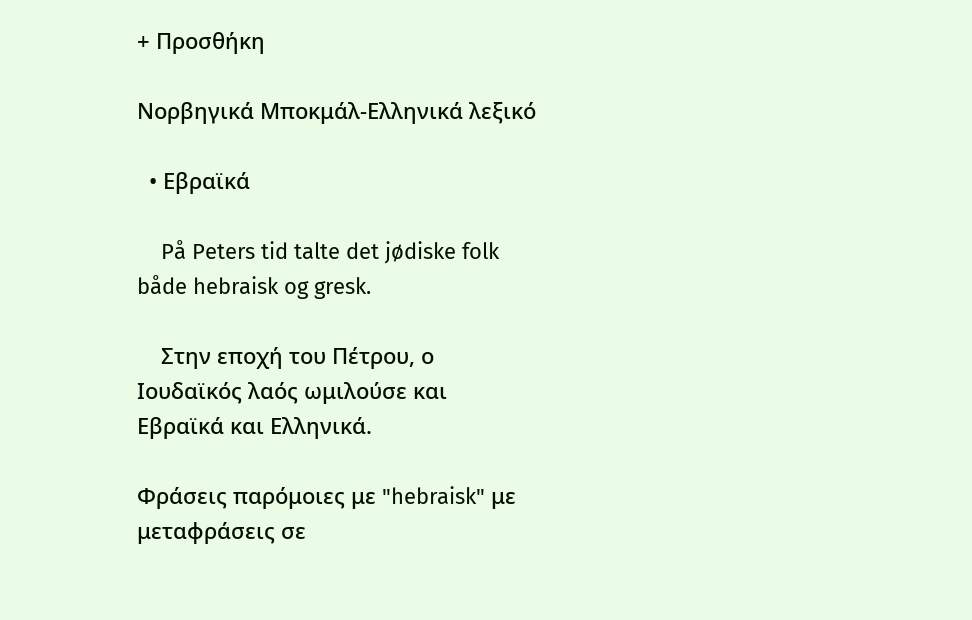+ Προσθήκη

Νορβηγικά Μποκμάλ-Ελληνικά λεξικό

  • Εβραϊκά

    På Peters tid talte det jødiske folk både hebraisk og gresk.

    Στην εποχή του Πέτρου, ο Ιουδαϊκός λαός ωμιλούσε και Εβραϊκά και Ελληνικά.

Φράσεις παρόμοιες με "hebraisk" με μεταφράσεις σε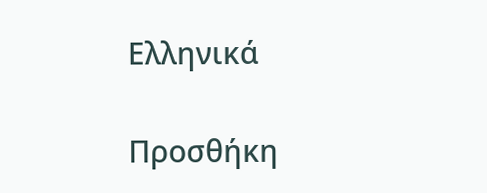Ελληνικά

Προσθήκη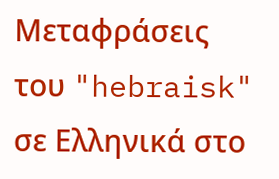Μεταφράσεις του "hebraisk" σε Ελληνικά στο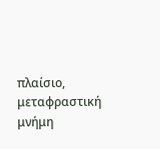πλαίσιο, μεταφραστική μνήμη